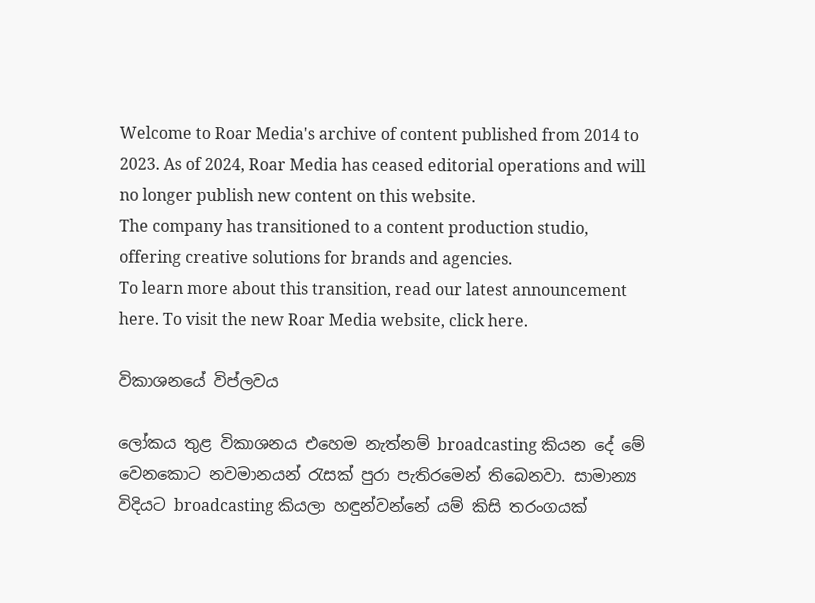Welcome to Roar Media's archive of content published from 2014 to 2023. As of 2024, Roar Media has ceased editorial operations and will no longer publish new content on this website.
The company has transitioned to a content production studio, offering creative solutions for brands and agencies.
To learn more about this transition, read our latest announcement here. To visit the new Roar Media website, click here.

විකාශනයේ විප්ලවය

ලෝකය තුළ විකාශනය එහෙම නැත්නම් broadcasting කියන දේ මේ වෙනකොට නවමානයන් රැසක් පුරා පැතිරමෙන් තිබෙනවා. සාමාන්‍ය විදියට broadcasting කියලා හඳුන්වන්නේ යම් කිසි තරංගයක්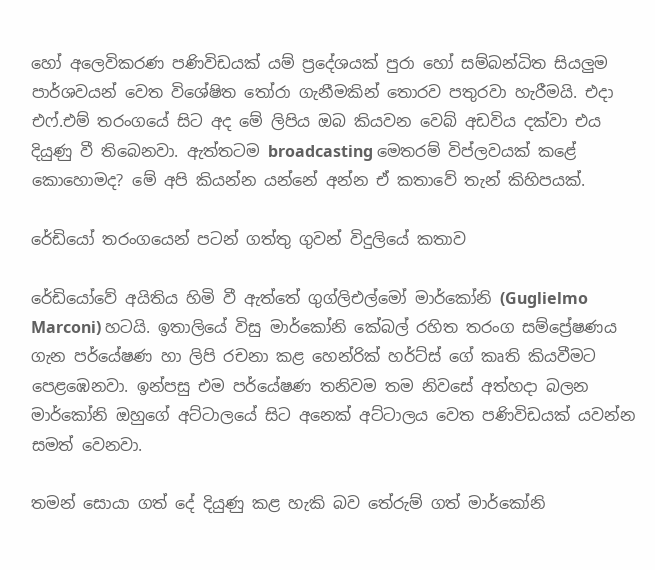හෝ අලෙවිකරණ පණිවිඩයක් යම් ප්‍රදේශයක් පුරා හෝ සම්බන්ධිත සියලුම පාර්ශවයන් වෙත විශේෂිත තෝරා ගැනීමකින් තොරව පතුරවා හැරීමයි. එදා එෆ්.එම් තරංගයේ සිට අද මේ ලිපිය ඔබ කියවන වෙබ් අඩවිය දක්වා එය දියුණු වී තිබෙනවා. ඇත්තටම broadcasting මෙතරම් විප්ලවයක් කළේ කොහොමද? මේ අපි කියන්න යන්නේ අන්න ඒ කතාවේ තැන් කිහිපයක්.

රේඩියෝ තරංගයෙන් පටන් ගත්තු ගුවන් විදුලියේ කතාව

රේඩියෝවේ අයිතිය හිමි වී ඇත්තේ ගුග්ලිඑල්මෝ මාර්කෝනි (Guglielmo Marconi) හටයි. ඉතාලියේ විසු මාර්කෝනි කේබල් රහිත තරංග සම්ප්‍රේෂණය ගැන පර්යේෂණ හා ලිපි රචනා කළ හෙන්රික් හර්ට්ස් ගේ කෘති කියවීමට පෙළඹෙනවා. ඉන්පසු එම පර්යේෂණ තනිවම තම නිවසේ අත්හදා බලන මාර්කෝනි ඔහුගේ අට්ටාලයේ සිට අනෙක් අට්ටාලය වෙත පණිවිඩයක් යවන්න සමත් වෙනවා.

තමන් සොයා ගත් දේ දියුණු කළ හැකි බව තේරුම් ගත් මාර්කෝනි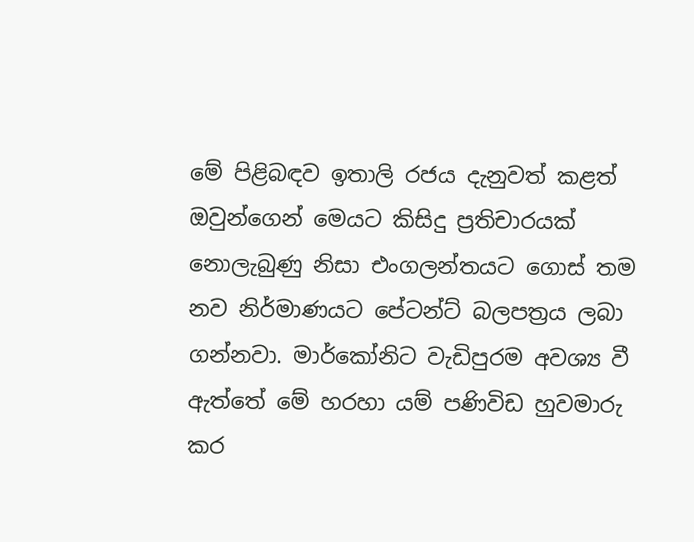මේ පිළිබඳව ඉතාලි රජය දැනුවත් කළත් ඔවුන්ගෙන් මෙයට කිසිදු ප්‍රතිචාරයක් නොලැබුණු නිසා එංගලන්තයට ගොස් තම නව නිර්මාණයට පේටන්ට් බලපත්‍රය ලබා ගන්නවා. මාර්කෝනිට වැඩිපුරම අවශ්‍ය වී ඇත්තේ මේ හරහා යම් පණිවිඩ හුවමාරු කර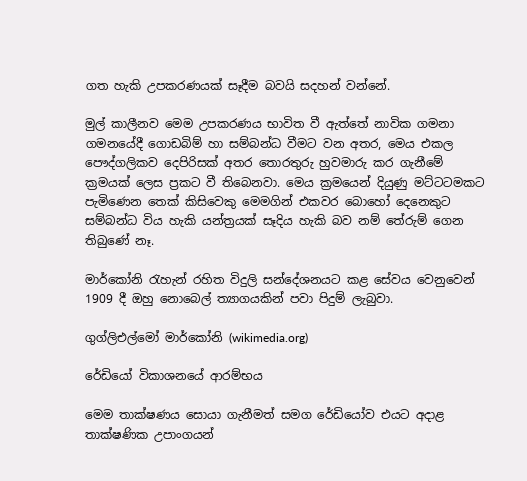ගත හැකි උපකරණයක් සෑදීම බවයි සදහන් වන්නේ.

මුල් කාලීනව මෙම උපකරණය භාවිත වී ඇත්තේ නාවික ගමනා ගමනයේදී ගොඩබිම් හා සම්බන්ධ වීමට වන අතර, මෙය එකල පෞද්ගලිකව දෙපිරිසක් අතර තොරතුරු හුවමාරු කර ගැනීමේ ක්‍රමයක් ලෙස ප්‍රකට වී තිබෙනවා. මෙය ක්‍රමයෙන් දියුණු මට්ටටමකට පැමිණෙන තෙක් කිසිවෙකු මෙමගින් එකවර බොහෝ දෙනෙකුට සම්බන්ධ විය හැකි යන්ත්‍රයක් සෑදිය හැකි බව නම් තේරුම් ගෙන තිබුණේ නෑ.

මාර්කෝනි රැහැන් රහිත විදුලි සන්දේශනයට කළ සේවය වෙනුවෙන් 1909 දී ඔහු නොබෙල් ත්‍යාගයකින් පවා පිදුම් ලැබුවා.

ගුග්ලිඑල්මෝ මාර්කෝනි (wikimedia.org)

රේඩියෝ විකාශනයේ ආරම්භය

මෙම තාක්ෂණය සොයා ගැනීමත් සමග රේඩියෝව එයට අදාළ තාක්ෂණික උපාංගයන්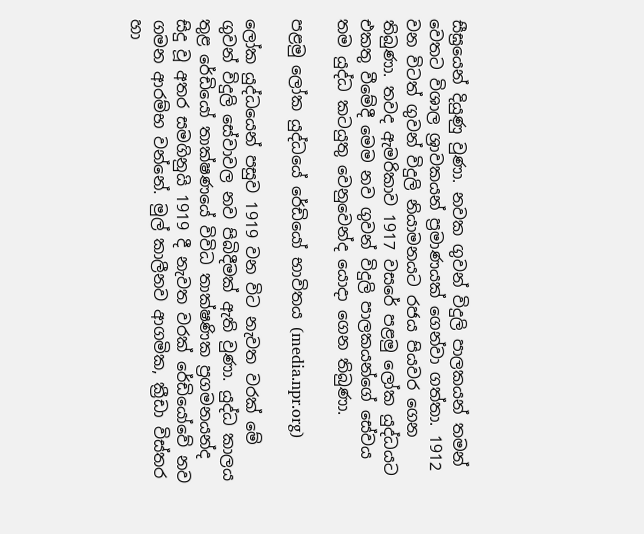සීඝ්‍රයෙන් දියුණු වුණා. නවක ගුවන් විදුලි පාලකයන් තමන් වෙතට විශාල ශ්‍රාවකයන් ප්‍රමාණයක් ගෙන්වා ගත්තා. 1912 වන විටත් ගුවන් විදුලි නියාමනයට රජය පියවර ගෙන තිබුණා. තවද ඇමරිකාව 1917 වසරේ පළමු ලෝක යුද්ධයට එකතු වීමේදී මෙම නව ගුවන් විදුලි පාලකයන්ගේ සේවය තම යුද්ධ කටයුතු වෙනුවෙන්ද යොදා ගෙන තිබුණා.

පළමු ලෝක යුද්ධයේ රේඩියෝ භාවිතය (media.npr.org)

ලෝක යුද්ධයෙන් පසුව 1919 වන විට නැවත වරක් මේ ගුවන් විදුලි සේවාවල නව පිබිදීමක් ඇති වුණා. යුද්ධ කාලය තුළ රේඩියෝ තාක්ෂණයේ විවිධ තාක්ෂණික ප්‍රගමනයන්ද සිදු වූ අතර සමගිනුයි 1919 දී නැවත වරක් රේඩියෝවේ නව ගමන ආරම්භ වන්නේ. මුල් කාලීනව ආගමික, ක්‍රීඩා විස්තර හා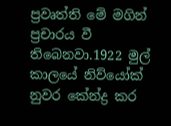ප්‍රවෘත්ති මේ මගින් ප්‍රචාරය වී තිබෙනවා.1922 මුල් කාලයේ නිව්යෝක් නුවර කේන්ද්‍ර කර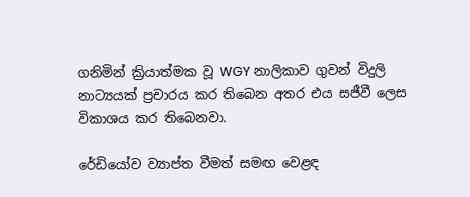ගනිමින් ක්‍රියාත්මක වූ WGY නාලිකාව ගුවන් විදුලි නාට්‍යයක් ප්‍රචාරය කර තිබෙන අතර එය සජීවී ලෙස විකාශය කර තිබෙනවා.

රේඩියෝව ව්‍යාප්ත වීමත් සමඟ වෙළඳ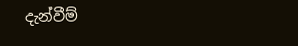දැන්වීම්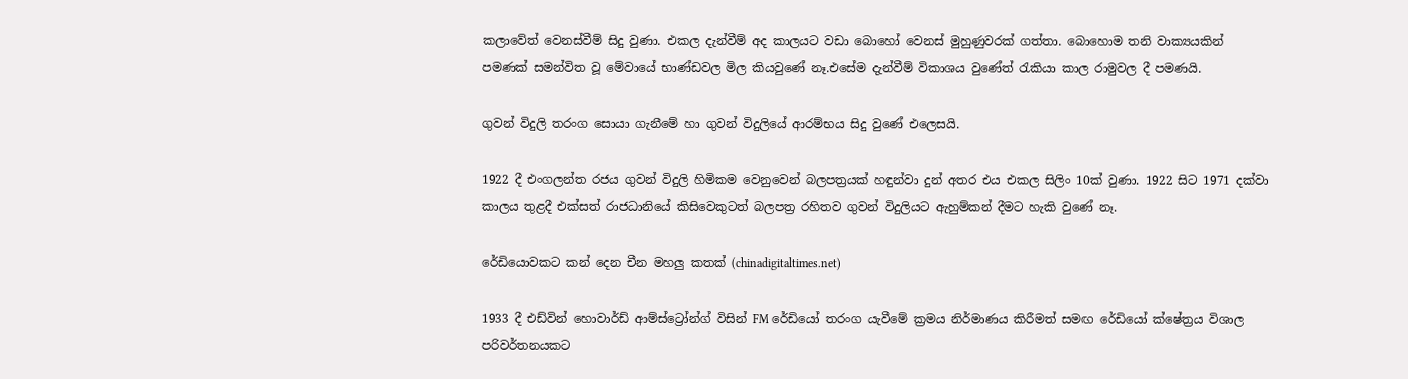කලාවේත් වෙනස්වීම් සිදු වුණා. එකල දැන්වීම් අද කාලයට වඩා බොහෝ වෙනස් මුහුණුවරක් ගත්තා. බොහොම තනි වාක්‍යයකින් පමණක් සමන්විත වූ මේවායේ භාණ්ඩවල මිල කියවුණේ නෑ.එසේම දැන්වීම් විකාශය වුණේත් රැකියා කාල රාමුවල දී පමණයි.

ගුවන් විදුලි තරංග සොයා ගැනීමේ හා ගුවන් විදුලියේ ආරම්භය සිදු වුණේ එලෙසයි.

1922 දී එංගලන්ත රජය ගුවන් විදුලි හිමිකම වෙනුවෙන් බලපත්‍රයක් හඳුන්වා දුන් අතර එය එකල සිලිං 10ක් වුණා. 1922 සිට 1971 දක්වා කාලය තුළදී එක්සත් රාජධානියේ කිසිවෙකුටත් බලපත්‍ර රහිතව ගුවන් විදුලියට ඇහුම්කන් දීමට හැකි වුණේ නෑ.

රේඩියොවකට කන් දෙන චීන මහලු කතක් (chinadigitaltimes.net)

1933 දී එඩ්වින් හොවාර්ඩ් ආම්ස්ට්‍රෝන්ග් විසින් FM රේඩියෝ තරංග යැවීමේ ක්‍රමය නිර්මාණය කිරීමත් සමඟ රේඩියෝ ක්ෂේත්‍රය විශාල පරිවර්තනයකට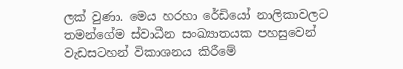ලක් වුණා. මෙය හරහා රේඩියෝ නාලිකාවලට තමන්ගේම ස්වාධීන සංඛ්‍යාතයක පහසුවෙන් වැඩසටහන් විකාශනය කිරීමේ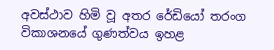අවස්ථාව හිමි වූ අතර රේඩියෝ තරංග විකාශනයේ ගුණත්වය ඉහළ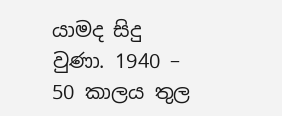යාමද සිදු වුණා. 1940 – 50 කාලය තුල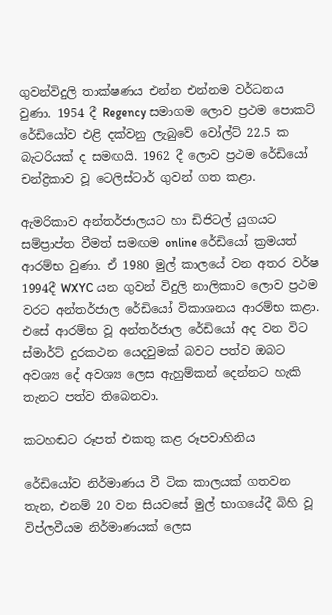ගුවන්විදුලි තාක්ෂණය එන්න එන්නම වර්ධනය වුණා. 1954 දී Regency සමාගම ලොව ප්‍රථම පොකට් රේඩියෝව එළි දක්වනු ලැබුවේ වෝල්ට් 22.5 ක බැටරියක් ද සමඟයි. 1962 දී ලොව ප්‍රථම රේඩියෝ චන්ද්‍රිකාව වූ ටෙලිස්ටාර් ගුවන් ගත කළා.

ඇමරිකාව අන්තර්ජාලයට හා ඩිජිටල් යුගයට සම්ප්‍රාප්ත වීමත් සමඟම online රේඩියෝ ක්‍රමයත් ආරම්භ වුණා. ඒ 1980 මුල් කාලයේ වන අතර වර්ෂ 1994දී WXYC යන ගුවන් විදුලි නාලිකාව ලොව ප්‍රථම වරට අන්තර්ජාල රේඩියෝ විකාශනය ආරම්භ කළා. එසේ ආරම්භ වූ අන්තර්ජාල රේඩියෝ අද වන විට ස්මාර්ට් දුරකථන යෙදවුමක් බවට පත්ව ඔබට අවශ්‍ය දේ අවශ්‍ය ලෙස ඇහුම්කන් දෙන්නට හැකි තැනට පත්ව තිබෙනවා.

කටහඬට රූපත් එකතු කළ රූපවාහිනිය

රේඩියෝව නිර්මාණය වී ටික කාලයක් ගතවන තැන, එනම් 20 වන සියවසේ මුල් භාගයේදී බිහි වූ විප්ලවීයම නිර්මාණයක් ලෙස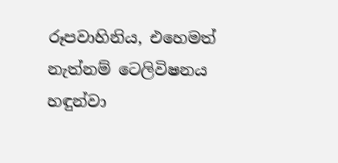රූපවාහිනිය, එහෙමත් නැත්නම් ටෙලිවිෂනය හඳුන්වා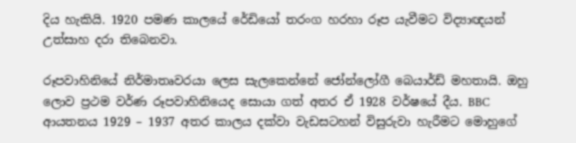දිය හැකියි. 1920 පමණ කාලයේ රේඩියෝ තරංග හරහා රූප යැවීමට විද්‍යාඥයන් උත්සාහ දරා තිබෙනවා.

රූපවාහිනියේ නිර්මාතෘවරයා ලෙස සැලකෙන්නේ ජෝන්ලෝගී බෙයාර්ඩ් මහතායි. ඔහු ලොව ප්‍රථම වර්ණ රූපවාහිනියෙද සොයා ගත් අතර ඒ 1928 වර්ෂයේ දීය. BBC ආයතනය 1929 – 1937 අතර කාලය දක්වා වැඩසටහන් විසුරුවා හැරීමට මොහුගේ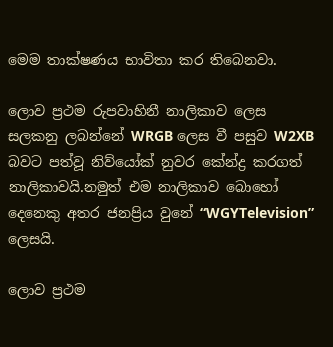මෙම තාක්ෂණය භාවිතා කර තිබෙනවා.

ලොව ප්‍රථම රුපවාහිනී නාලිකාව ලෙස සලකනු ලබන්නේ WRGB ලෙස වී පසුව W2XB බවට පත්වූ නිව්යෝක් නුවර කේන්ද්‍ර කරගත් නාලිකාවයි.නමුත් එම නාලිකාව බොහෝ දෙනෙකු අතර ජනප්‍රිය වුනේ “WGYTelevision” ලෙසයි.

ලොව ප්‍රථම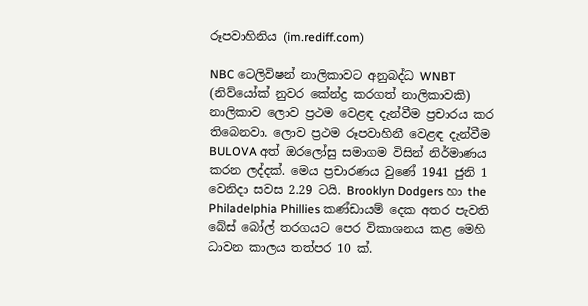රූපවාහිනිය (im.rediff.com)

NBC ටෙලිවිෂන් නාලිකාවට අනුබද්ධ WNBT (නිව්යෝක් නුවර කේන්ද්‍ර කරගත් නාලිකාවකි) නාලිකාව ලොව ප්‍රථම වෙළඳ දැන්වීම ප්‍රචාරය කර තිබෙනවා. ලොව ප්‍රථම රූපවාහිනී වෙළඳ දැන්වීම BULOVA අත් ඔරලෝසු සමාගම විසින් නිර්මාණය කරන ලද්දක්. මෙය ප්‍රචාරණය වුණේ 1941 ජුනි 1 වෙනිදා සවස 2.29 ටයි. Brooklyn Dodgers හා the Philadelphia Phillies කණ්ඩායම් දෙක අතර පැවති බේස් බෝල් තරගයට පෙර විකාශනය කළ මෙහි ධාවන කාලය තත්පර 10 ක්.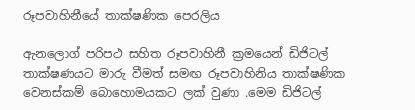රූපවාහිනීයේ තාක්ෂණික පෙරලිය

ඇනලොග් පරිපථ සහිත රූපවාහිනී ක්‍රමයෙන් ඩිජිටල් තාක්ෂණයට මාරු වීමත් සමඟ රූපවාහිනිය තාක්ෂණික වෙනස්කම් බොහොමයකට ලක් වුණා .මෙම ඩිජිටල්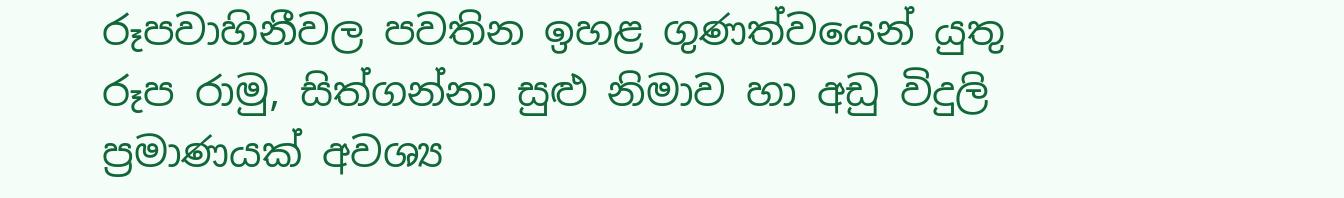රූපවාහිනීවල පවතින ඉහළ ගුණත්වයෙන් යුතු රූප රාමු, සිත්ගන්නා සුළු නිමාව හා අඩු විදුලි ප්‍රමාණයක් අවශ්‍ය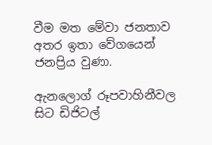වීම මත මේවා ජනතාව අතර ඉතා වේගයෙන් ජනප්‍රිය වුණා.

ඇනලොග් රූපවාහිනීවල සිට ඩිජිටල්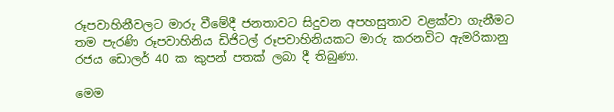රූපවාහිනීවලට මාරු වීමේදී ජනතාවට සිදුවන අපහසුතාව වළක්වා ගැනීමට තම පැරණි රූපවාහිනිය ඩිජිටල් රූපවාහිනියකට මාරු කරනවිට ඇමරිකානු රජය ඩොලර් 40 ක කුපන් පතක් ලබා දී තිබුණා.

මෙම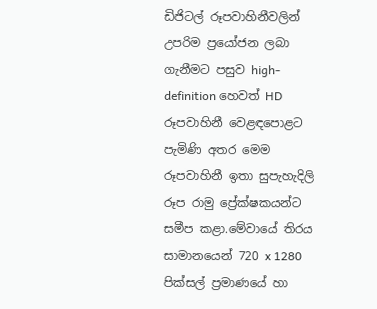ඩිජිටල් රූපවාහිනීවලින් උපරිම ප්‍රයෝජන ලබා ගැනීමට පසුව high-definition හෙවත් HD රූපවාහිනී වෙළඳපොළට පැමිණි අතර මෙම රූපවාහිනී ඉතා සුපැහැදිලි රූප රාමු ප්‍රේක්ෂකයන්ට සමීප කළා.මේවායේ තිරය සාමානයෙන් 720 x 1280 පික්සල් ප්‍රමාණයේ හා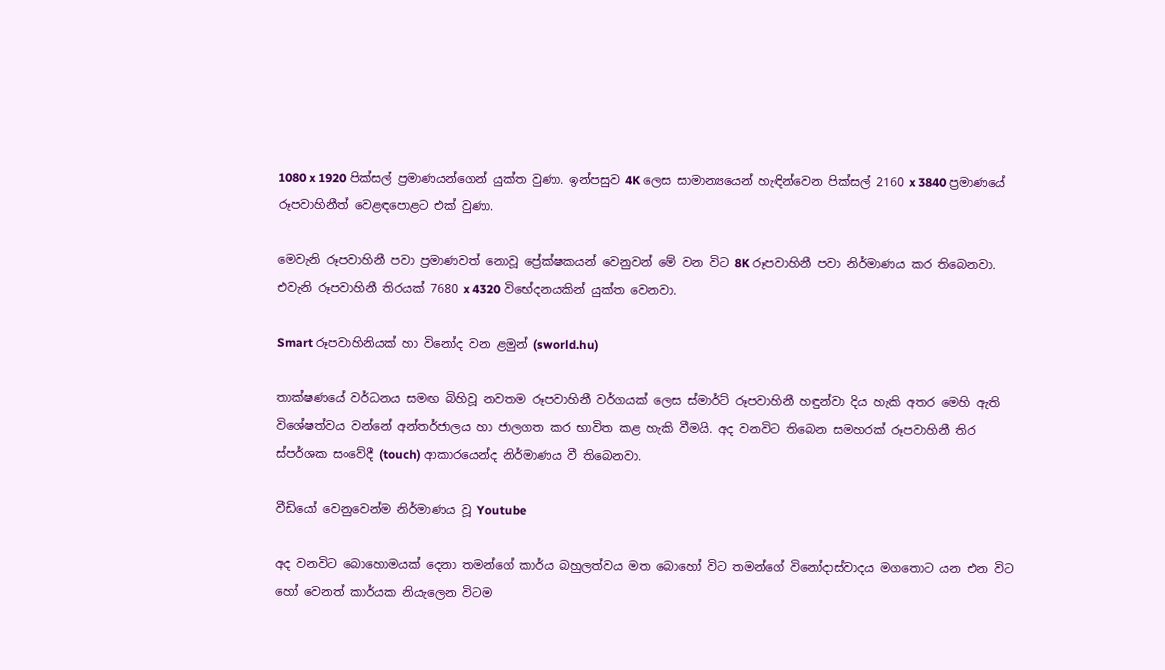1080 x 1920 පික්සල් ප්‍රමාණයන්ගෙන් යුක්ත වුණා. ඉන්පසුව 4K ලෙස සාමාන්‍යයෙන් හැඳින්වෙන පික්සල් 2160 x 3840 ප්‍රමාණයේ රූපවාහිනීත් වෙළඳපොළට එක් වුණා.

මෙවැනි රූපවාහිනී පවා ප්‍රමාණවත් නොවූ ප්‍රේක්ෂකයන් වෙනුවන් මේ වන විට 8K රූපවාහිනී පවා නිර්මාණය කර තිබෙනවා. එවැනි රූපවාහිනී තිරයක් 7680 x 4320 විභේදනයකින් යුක්ත වෙනවා.

Smart රූපවාහිනියක් හා විනෝද වන ළමුන් (sworld.hu)

තාක්ෂණයේ වර්ධනය සමඟ බිහිවූ නවතම රූපවාහිනී වර්ගයක් ලෙස ස්මාර්ට් රූපවාහිනී හඳුන්වා දිය හැකි අතර මෙහි ඇති විශේෂත්වය වන්නේ අන්තර්ජාලය හා ජාලගත කර භාවිත කළ හැකි වීමයි. අද වනවිට තිබෙන සමහරක් රූපවාහිනී තිර ස්පර්ශක සංවේදී (touch) ආකාරයෙන්ද නිර්මාණය වී තිබෙනවා.

වීඩියෝ වෙනුවෙන්ම නිර්මාණය වූ Youtube

අද වනවිට බොහොමයක් දෙනා තමන්ගේ කාර්ය බහුලත්වය මත බොහෝ විට තමන්ගේ විනෝදාස්වාදය මගතොට යන එන විට හෝ වෙනත් කාර්යක නියැලෙන විටම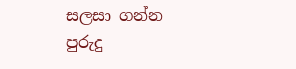සලසා ගන්න පුරුදු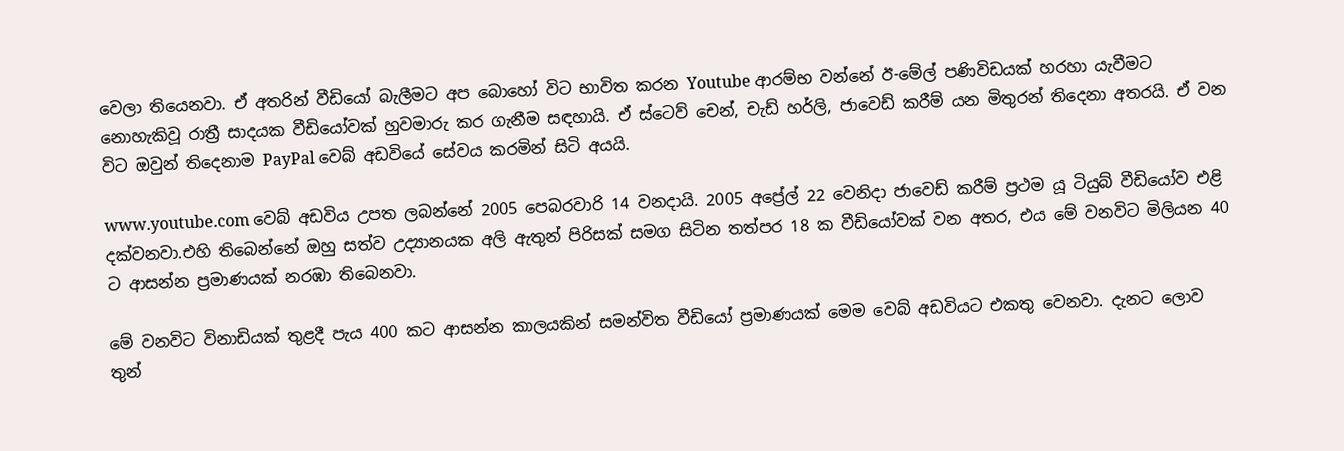වෙලා තියෙනවා. ඒ අතරින් වීඩියෝ බැලීමට අප බොහෝ විට භාවිත කරන Youtube ආරම්භ වන්නේ ඊ-මේල් පණිවිඩයක් හරහා යැවීමට නොහැකිවූ රාත්‍රී සාදයක වීඩියෝවක් හුවමාරු කර ගැනීම සඳහායි. ඒ ස්ටෙව් චෙන්, චැඩ් හර්ලි, ජාවෙඩ් කරීම් යන මිතුරන් තිදෙනා අතරයි. ඒ වන විට ඔවුන් තිදෙනාම PayPal වෙබ් අඩවියේ සේවය කරමින් සිටි අයයි.

www.youtube.com වෙබ් අඩවිය උපත ලබන්නේ 2005 පෙබරවාරි 14 වනදායි. 2005 අප්‍රේල් 22 වෙනිදා ජාවෙඩ් කරීම් ප්‍රථම යූ ටියුබ් වීඩියෝව එළි දක්වනවා.එහි තිබෙන්නේ ඔහු සත්ව උද්‍යානයක අලි ඇතුන් පිරිසක් සමග සිටින තත්පර 18 ක වීඩියෝවක් වන අතර, එය මේ වනවිට මිලියන 40 ට ආසන්න ප්‍රමාණයක් නරඹා තිබෙනවා.

මේ වනවිට විනාඩියක් තුළදී පැය 400 කට ආසන්න කාලයකින් සමන්විත වීඩියෝ ප්‍රමාණයක් මෙම වෙබ් අඩවියට එකතු වෙනවා. දැනට ලොව තුන්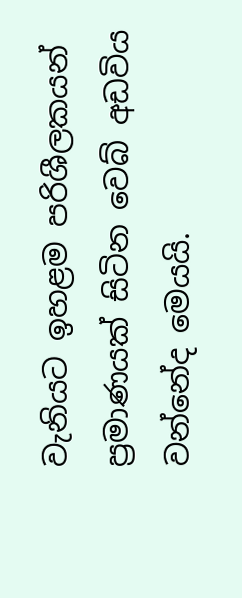වැනියට ඉහළම පරිශීලකයන් ප්‍රමාණයක් සිටින වෙබ් අඩවිය වන්නේද මෙයයි.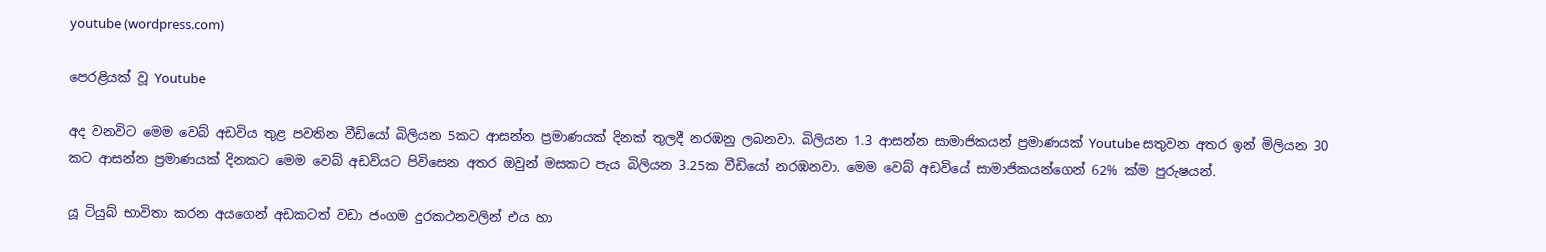youtube (wordpress.com)

පෙරළියක් වූ Youtube

අද වනවිට මෙම වෙබ් අඩවිය තුළ පවතින වීඩියෝ බිලියන 5කට ආසන්න ප්‍රමාණයක් දිනක් තුලදී නරඹනු ලබනවා. බිලියන 1.3 ආසන්න සාමාජිකයන් ප්‍රමාණයක් Youtube සතුවන අතර ඉන් මිලියන 30 කට ආසන්න ප්‍රමාණයක් දිනකට මෙම වෙබ් අඩවියට පිවිසෙන අතර ඔවුන් මසකට පැය බිලියන 3.25ක වීඩියෝ නරඹනවා. මෙම වෙබ් අඩවියේ සාමාජිකයන්ගෙන් 62% ක්ම පුරුෂයන්.

යූ ටියුබ් භාවිතා කරන අයගෙන් අඩකටත් වඩා ජංගම දුරකථනවලින් එය හා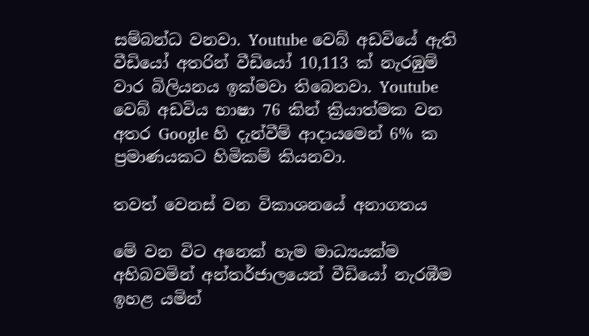සම්බන්ධ වනවා. Youtube වෙබ් අඩවියේ ඇති වීඩියෝ අතරින් වීඩියෝ 10,113 ක් නැරඹුම් වාර බිලියනය ඉක්මවා තිබෙනවා. Youtube වෙබ් අඩවිය භාෂා 76 කින් ක්‍රියාත්මක වන අතර Google හි දැන්වීම් ආදායමෙන් 6% ක ප්‍රමාණයකට හිමිකම් කියනවා.

තවත් වෙනස් වන විකාශනයේ අනාගතය

මේ වන විට අනෙක් හැම මාධ්‍යයක්ම අභිබවමින් අන්තර්ජාලයෙන් වීඩියෝ නැරඹීම ඉහළ යමින්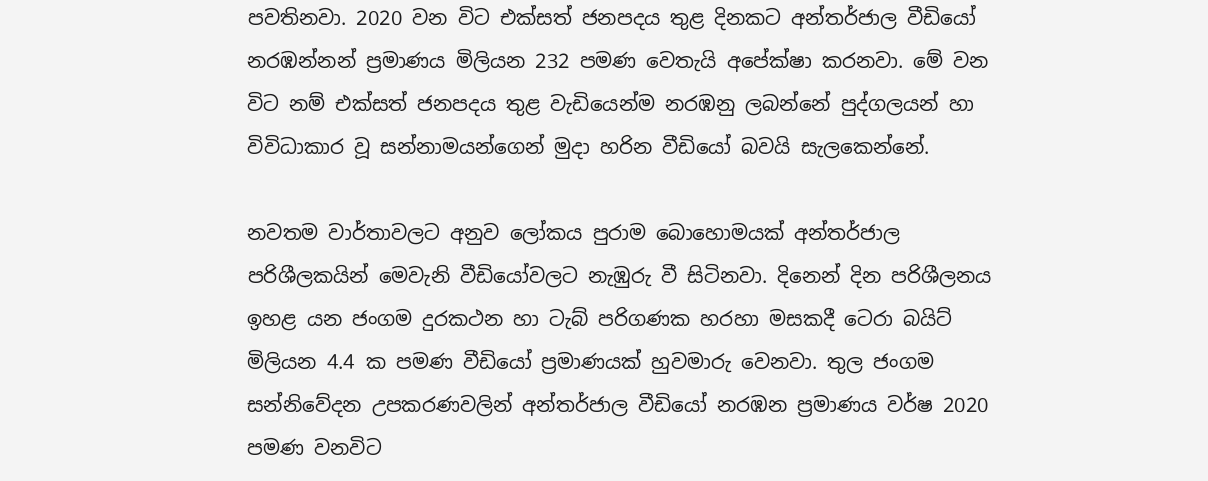පවතිනවා. 2020 වන විට එක්සත් ජනපදය තුළ දිනකට අන්තර්ජාල වීඩියෝ නරඹන්නන් ප්‍රමාණය මිලියන 232 පමණ වෙතැයි අපේක්ෂා කරනවා. මේ වන විට නම් එක්සත් ජනපදය තුළ වැඩියෙන්ම නරඹනු ලබන්නේ පුද්ගලයන් හා විවිධාකාර වූ සන්නාමයන්ගෙන් මුදා හරින වීඩියෝ බවයි සැලකෙන්නේ.

නවතම වාර්තාවලට අනුව ලෝකය පුරාම බොහොමයක් අන්තර්ජාල පරිශීලකයින් මෙවැනි වීඩියෝවලට නැඹුරු වී සිටිනවා. දිනෙන් දින පරිශීලනය ඉහළ යන ජංගම දුරකථන හා ටැබ් පරිගණක හරහා මසකදී ටෙරා බයිට් මිලියන 4.4 ක පමණ වීඩියෝ ප්‍රමාණයක් හුවමාරු වෙනවා. තුල ජංගම සන්නිවේදන උපකරණවලින් අන්තර්ජාල වීඩියෝ නරඹන ප්‍රමාණය වර්ෂ 2020 පමණ වනවිට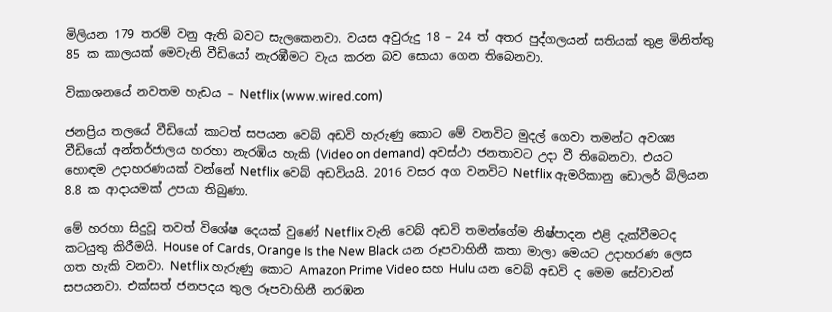මිලියන 179 තරම් වනු ඇති බවට සැලකෙනවා. වයස අවුරුදු 18 – 24 ත් අතර පුද්ගලයන් සතියක් තුළ මිනිත්තු 85 ක කාලයක් මෙවැනි වීඩියෝ නැරඹීමට වැය කරන බව සොයා ගෙන තිබෙනවා.

විකාශනයේ නවතම හැඩය – Netflix (www.wired.com)

ජනප්‍රිය තලයේ වීඩියෝ කාටත් සපයන වෙබ් අඩවි හැරුණු කොට මේ වනවිට මුදල් ගෙවා තමන්ට අවශ්‍ය වීඩියෝ අන්තර්ජාලය හරහා නැරඹිය හැකි (Video on demand) අවස්ථා ජනතාවට උදා වී තිබෙනවා. එයට හොඳම උදාහරණයක් වන්නේ Netflix වෙබ් අඩවියයි. 2016 වසර අග වනවිට Netflix ඇමරිකානු ඩොලර් බිලියන 8.8 ක ආදායමක් උපයා තිබුණා.

මේ හරහා සිදුවූ තවත් විශේෂ දෙයක් වුණේ Netflix වැනි වෙබ් අඩවි තමන්ගේම නිෂ්පාදන එළි දැක්වීමටද කටයුතු කිරීමයි. House of Cards, Orange Is the New Black යන රූපවාහිනී කතා මාලා මෙයට උදාහරණ ලෙස ගත හැකි වනවා. Netflix හැරුණු කොට Amazon Prime Video සහ Hulu යන වෙබ් අඩවි ද මෙම සේවාවන් සපයනවා. එක්සත් ජනපදය තුල රූපවාහිනී නරඹන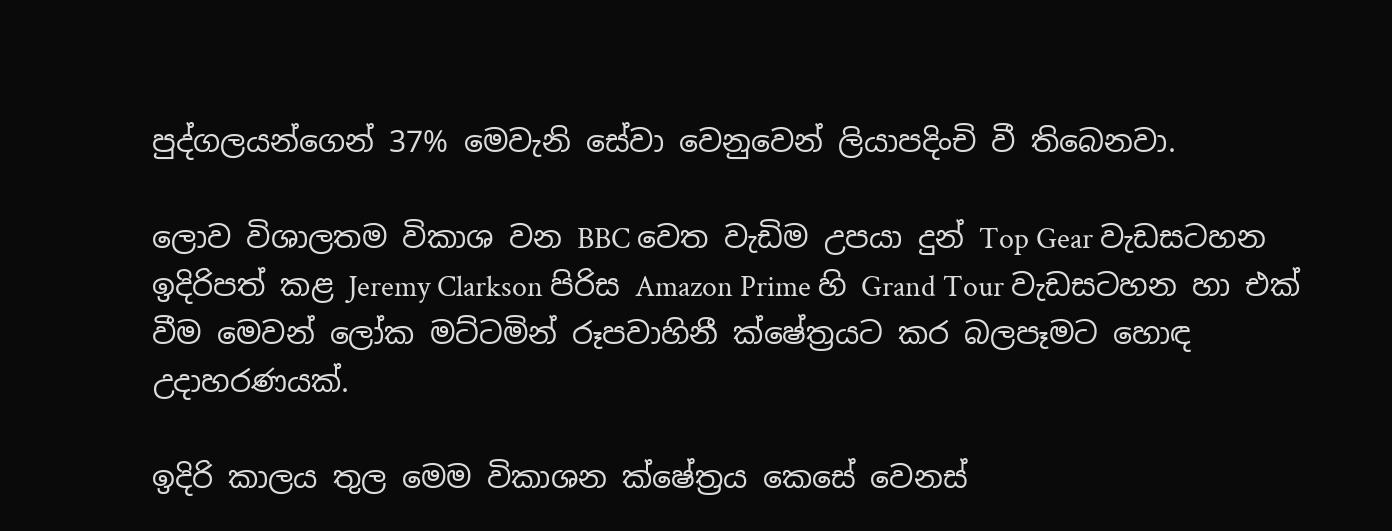පුද්ගලයන්ගෙන් 37% මෙවැනි සේවා වෙනුවෙන් ලියාපදිංචි වී තිබෙනවා.

ලොව විශාලතම විකාශ වන BBC වෙත වැඩිම උපයා දුන් Top Gear වැඩසටහන ඉදිරිපත් කළ Jeremy Clarkson පිරිස Amazon Prime හි Grand Tour වැඩසටහන හා එක් වීම මෙවන් ලෝක මට්ටමින් රූපවාහිනී ක්ෂේත්‍රයට කර බලපෑමට හොඳ උදාහරණයක්.

ඉදිරි කාලය තුල මෙම විකාශන ක්ෂේත්‍රය කෙසේ වෙනස්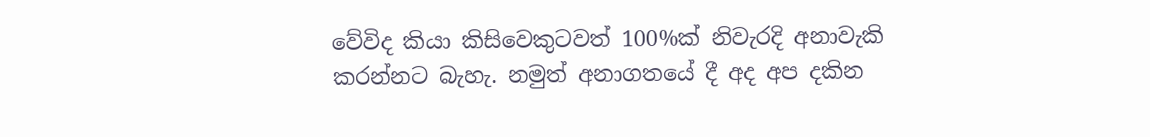වේවිද කියා කිසිවෙකුටවත් 100%ක් නිවැරදි අනාවැකි කරන්නට බැහැ. නමුත් අනාගතයේ දී අද අප දකින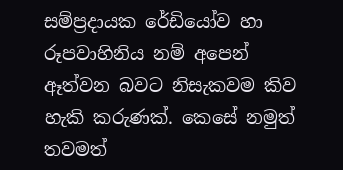සම්ප්‍රදායක රේඩියෝව හා රූපවාහිනිය නම් අපෙන් ඈත්වන බවට නිසැකවම කිව හැකි කරුණක්. කෙසේ නමුත් තවමත්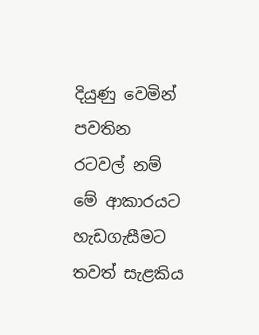දියුණු වෙමින් පවතින රටවල් නම් මේ ආකාරයට හැඩගැසීමට තවත් සැළකිය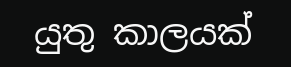යුතු කාලයක්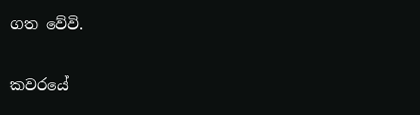ගත වේවි.

කවරයේ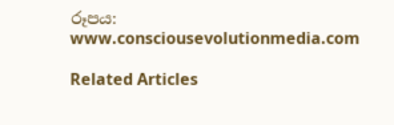රූපය: www.consciousevolutionmedia.com

Related Articles